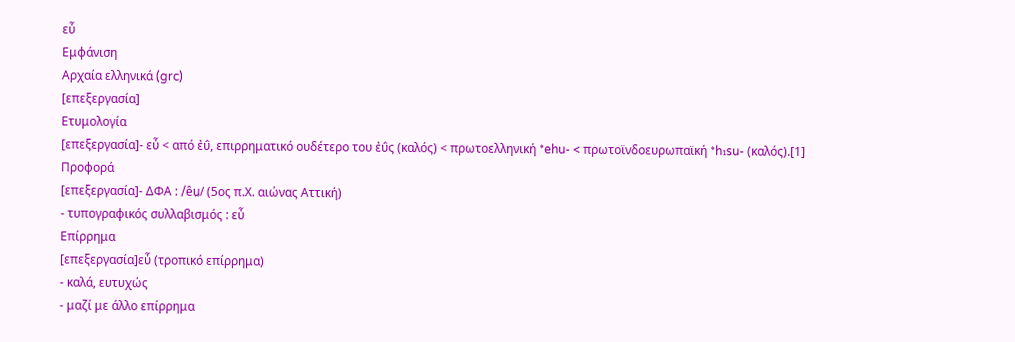εὖ
Εμφάνιση
Αρχαία ελληνικά (grc)
[επεξεργασία]
Ετυμολογία
[επεξεργασία]- εὖ < από ἐΰ, επιρρηματικό ουδέτερο του ἐΰς (καλός) < πρωτοελληνική *ehu- < πρωτοϊνδοευρωπαϊκή *h₁su- (καλός).[1]
Προφορά
[επεξεργασία]- ΔΦΑ : /êu̯/ (5ος π.Χ. αιώνας Αττική)
- τυπογραφικός συλλαβισμός : εὖ
Επίρρημα
[επεξεργασία]εὖ (τροπικό επίρρημα)
- καλά, ευτυχώς
- μαζί με άλλο επίρρημα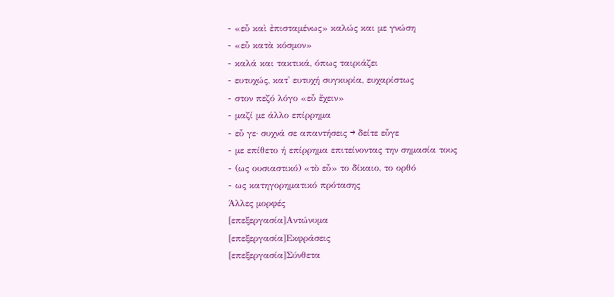- «εὖ καὶ ἐπισταμένως» καλώς και με γνώση
- «εὖ κατὰ κόσμον»
- καλά και τακτικά, όπως ταιριάζει
- ευτυχώς, κατ' ευτυχή συγκυρία, ευχαρίστως
- στον πεζό λόγο «εὖ ἔχειν»
- μαζί με άλλο επίρρημα
- εὖ γε· συχνά σε απαντήσεις → δείτε εὖγε
- με επίθετο ή επίρρημα επιτείνοντας την σημασία τους
- (ως ουσιαστικό) «τὸ εὖ» το δίκαιο, το ορθό
- ως κατηγορηματικό πρότασης
Άλλες μορφές
[επεξεργασία]Αντώνυμα
[επεξεργασία]Εκφράσεις
[επεξεργασία]Σύνθετα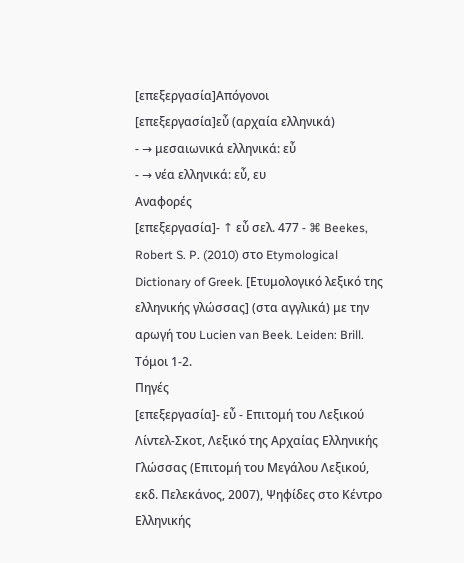[επεξεργασία]Απόγονοι
[επεξεργασία]εὖ (αρχαία ελληνικά)
- → μεσαιωνικά ελληνικά: εὖ
- → νέα ελληνικά: εὖ, ευ
Αναφορές
[επεξεργασία]- ↑ εὖ σελ. 477 - ⌘ Beekes, Robert S. P. (2010) στο Etymological Dictionary of Greek. [Ετυμολογικό λεξικό της ελληνικής γλώσσας] (στα αγγλικά) με την αρωγή του Lucien van Beek. Leiden: Brill. Τόμοι 1‑2.
Πηγές
[επεξεργασία]- εὖ - Επιτομή του Λεξικού Λίντελ-Σκοτ, Λεξικό της Αρχαίας Ελληνικής Γλώσσας (Επιτομή του Μεγάλου Λεξικού, εκδ. Πελεκάνος, 2007), Ψηφίδες στο Κέντρο Ελληνικής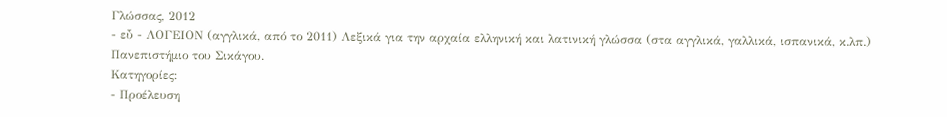Γλώσσας, 2012
- εὖ - ΛΟΓΕΙΟΝ (αγγλικά, από το 2011) Λεξικά για την αρχαία ελληνική και λατινική γλώσσα (στα αγγλικά, γαλλικά, ισπανικά, κ.λπ.) Πανεπιστήμιο του Σικάγου.
Κατηγορίες:
- Προέλευση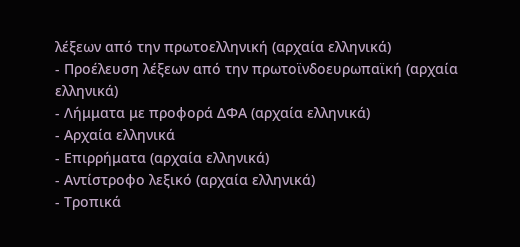λέξεων από την πρωτοελληνική (αρχαία ελληνικά)
- Προέλευση λέξεων από την πρωτοϊνδοευρωπαϊκή (αρχαία ελληνικά)
- Λήμματα με προφορά ΔΦΑ (αρχαία ελληνικά)
- Αρχαία ελληνικά
- Επιρρήματα (αρχαία ελληνικά)
- Αντίστροφο λεξικό (αρχαία ελληνικά)
- Τροπικά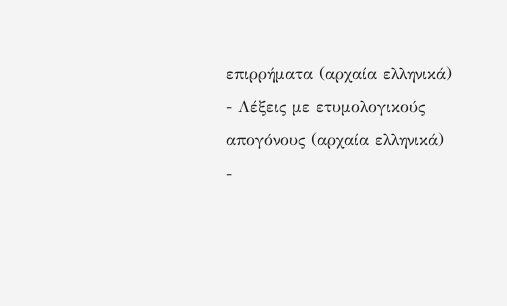επιρρήματα (αρχαία ελληνικά)
- Λέξεις με ετυμολογικούς απογόνους (αρχαία ελληνικά)
-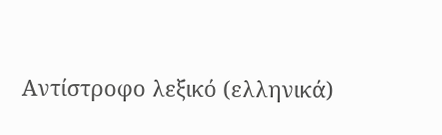Αντίστροφο λεξικό (ελληνικά)